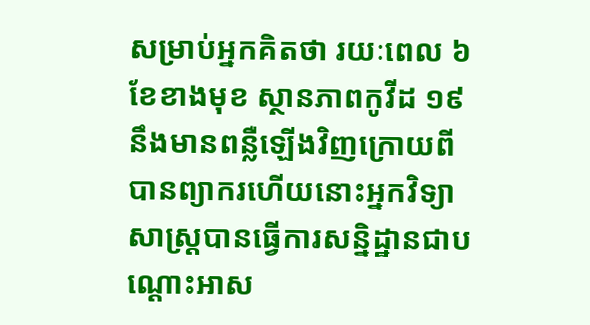សម្រាប់អ្នកគិតថា រយៈពេល ៦ ខែខាងមុខ ស្ថានភាពកូវីដ ១៩ នឹងមានពន្លឺឡើងវិញក្រោយពីបានព្យាករហើយនោះអ្នកវិទ្យាសាស្ត្របានធ្វើការសន្និដ្ឋានជាបណ្ដោះអាស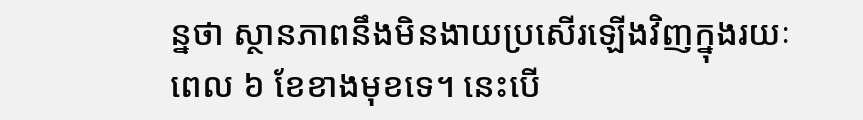ន្នថា ស្ថានភាពនឹងមិនងាយប្រសើរឡើងវិញក្នុងរយៈពេល ៦ ខែខាងមុខទេ។ នេះបើ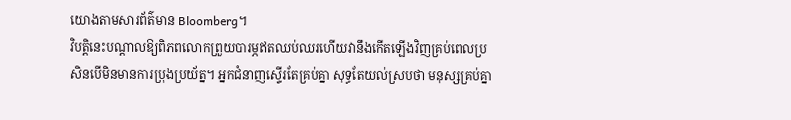យោងតាមសារព័ត៌មាន Bloomberg។
វិបត្តិនេះបណ្ដាលឱ្យពិភពលោកព្រួយបារម្ភឥតឈប់ឈរហើយវានឹងកើតឡើងវិញគ្រប់ពេលប្រសិនបើមិនមានការប្រុងប្រយ័ត្ន។ អ្នកជំនាញស្ទើរតែគ្រប់គ្នា សុទ្ធតែយល់ស្របថា មនុស្សគ្រប់គ្នា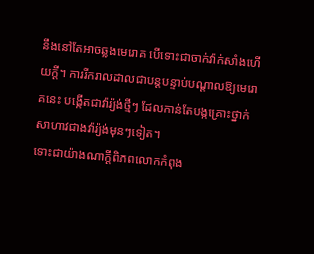នឹងនៅតែអាចឆ្លងមេរោគ បើទោះជាចាក់វ៉ាក់សាំងហើយក្ដី។ ការរីករាលដាលជាបន្តបន្ទាប់បណ្ដាលឱ្យមេរោគនេះ បង្កើតជាវ៉ារ្យ៉ង់ថ្មីៗ ដែលកាន់តែបង្កគ្រោះថ្នាក់សាហាវជាងវ៉ារ្យ៉ង់មុនៗទៀត។
ទោះជាយ៉ាងណាក្ដីពិភពលោកកំពុង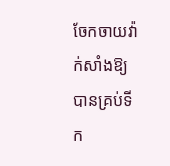ចែកចាយវ៉ាក់សាំងឱ្យបានគ្រប់ទីក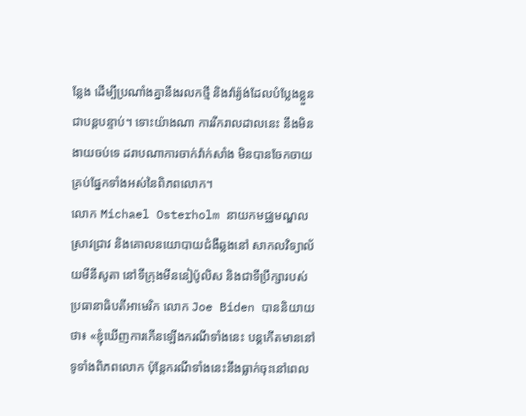ន្លែង ដើម្បីប្រណាំងគ្នានឹងរលកថ្មី និងវ៉ារ្យ៉ង់ដែលបំប្លែងខ្លួនជាបន្តបន្ទាប់។ ទោះយ៉ាងណា ការរីករាលដាលនេះ នឹងមិនងាយចប់ទេ ដរាបណាការចាក់វ៉ាក់សាំង មិនបានចែកចាយគ្រប់ផ្នែកទាំងអស់នៃពិភពលោក។
លោក Michael Osterholm នាយកមជ្ឈមណ្ឌលស្រាវជ្រាវ និងគោលនយោបាយជំងឺឆ្លងនៅ សាកលវិទ្យាល័យមីនីសូតា នៅទីក្រុងមីននៀប៉ូលិស និងជាទីប្រឹក្សារបស់ប្រធានាធិបតីអាមេរិក លោក Joe Biden បាននិយាយថា៖ «ខ្ញុំឃើញការកើនឡើងករណីទាំងនេះ បន្តកើតមាននៅទូទាំងពិភពលោក ប៉ុន្តែករណីទាំងនេះនឹងធ្លាក់ចុះនៅពេល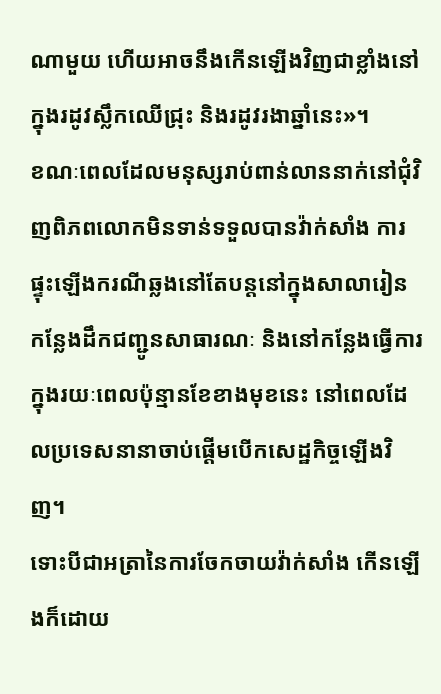ណាមួយ ហើយអាចនឹងកើនឡើងវិញជាខ្លាំងនៅក្នុងរដូវស្លឹកឈើជ្រុះ និងរដូវរងាឆ្នាំនេះ»។
ខណៈពេលដែលមនុស្សរាប់ពាន់លាននាក់នៅជុំវិញពិភពលោកមិនទាន់ទទួលបានវ៉ាក់សាំង ការផ្ទុះឡើងករណីឆ្លងនៅតែបន្តនៅក្នុងសាលារៀន កន្លែងដឹកជញ្ជូនសាធារណៈ និងនៅកន្លែងធ្វើការក្នុងរយៈពេលប៉ុន្មានខែខាងមុខនេះ នៅពេលដែលប្រទេសនានាចាប់ផ្ដើមបើកសេដ្ឋកិច្ចឡើងវិញ។
ទោះបីជាអត្រានៃការចែកចាយវ៉ាក់សាំង កើនឡើងក៏ដោយ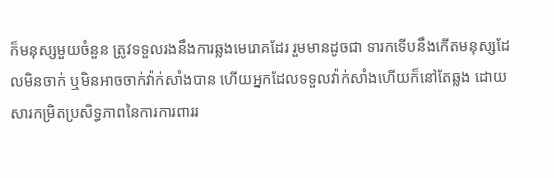ក៏មនុស្សមួយចំនួន ត្រូវទទួលរងនឹងការឆ្លងមេរោគដែរ រួមមានដូចជា ទារកទើបនឹងកើតមនុស្សដែលមិនចាក់ ឬមិនអាចចាក់វ៉ាក់សាំងបាន ហើយអ្នកដែលទទួលវ៉ាក់សាំងហើយក៏នៅតែឆ្លង ដោយសារកម្រិតប្រសិទ្ធភាពនៃការការពាររ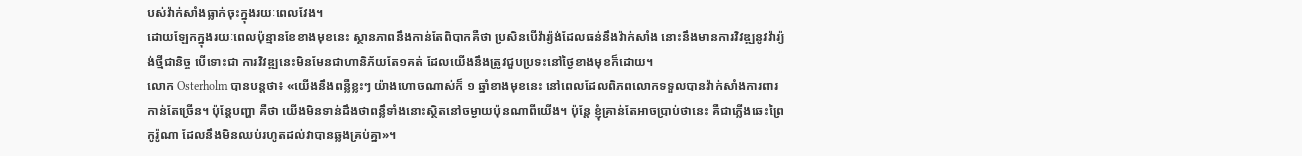បស់វ៉ាក់សាំងធ្លាក់ចុះក្នុងរយៈពេលវែង។
ដោយឡែកក្នុងរយៈពេលប៉ុន្មានខែខាងមុខនេះ ស្ថានភាពនឹងកាន់តែពិបាកគឺថា ប្រសិនបើវ៉ារ្យ៉ង់ដែលធន់នឹងវ៉ាក់សាំង នោះនឹងមានការវិវឌ្ឍនូវវ៉ារ្យ៉ង់ថ្មីជានិច្ច បើទោះជា ការវិវឌ្ឍនេះមិនមែនជាហានិភ័យតែ១គត់ ដែលយើងនឹងត្រូវជួបប្រទះនៅថ្ងៃខាងមុខក៏ដោយ។
លោក Osterholm បានបន្តថា៖ «យើងនឹងពន្លឺខ្លះៗ យ៉ាងហោចណាស់ក៏ ១ ឆ្នាំខាងមុខនេះ នៅពេលដែលពិភពលោកទទួលបានវ៉ាក់សាំងការពារកាន់តែច្រើន។ ប៉ុន្តែបញ្ហា គឺថា យើងមិនទាន់ដឹងថាពន្លឹទាំងនោះស្ថិតនៅចម្ងាយប៉ុនណាពីយើង។ ប៉ុន្តែ ខ្ញុំគ្រាន់តែអាចប្រាប់ថានេះ គឺជាភ្លើងឆេះព្រៃ កូរ៉ូណា ដែលនឹងមិនឈប់រហូតដល់វាបានឆ្លងគ្រប់គ្នា»។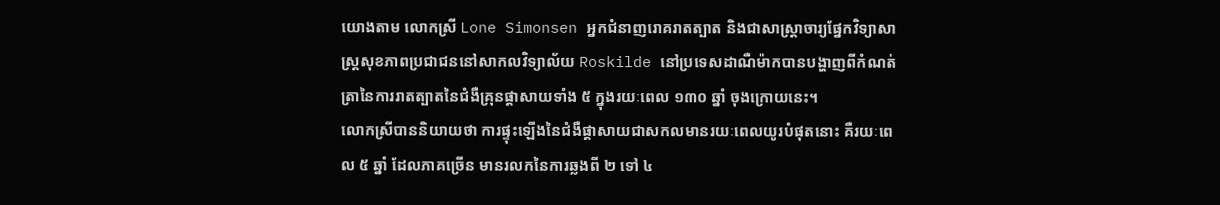យោងតាម លោកស្រី Lone Simonsen អ្នកជំនាញរោគរាតត្បាត និងជាសាស្ត្រាចារ្យផ្នែកវិទ្យាសាស្ត្រសុខភាពប្រជាជននៅសាកលវិទ្យាល័យ Roskilde នៅប្រទេសដាណឺម៉ាកបានបង្ហាញពីកំណត់ត្រានៃការរាតត្បាតនៃជំងឺគ្រុនផ្តាសាយទាំង ៥ ក្នុងរយៈពេល ១៣០ ឆ្នាំ ចុងក្រោយនេះ។
លោកស្រីបាននិយាយថា ការផ្ទុះឡើងនៃជំងឺផ្តាសាយជាសកលមានរយៈពេលយូរបំផុតនោះ គឺរយៈពេល ៥ ឆ្នាំ ដែលភាគច្រើន មានរលកនៃការឆ្លងពី ២ ទៅ ៤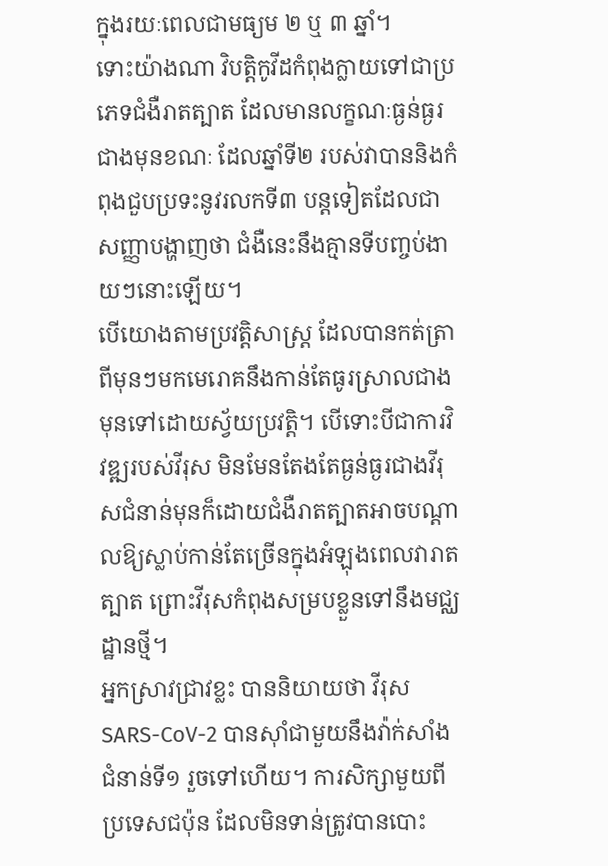ក្នុងរយៈពេលជាមធ្យម ២ ឬ ៣ ឆ្នាំ។
ទោះយ៉ាងណា វិបត្តិកូវីដកំពុងក្លាយទៅជាប្រភេទជំងឺរាតត្បាត ដែលមានលក្ខណៈធ្ងន់ធ្ងរជាងមុនខណៈ ដែលឆ្នាំទី២ របស់វាបាននិងកំពុងជួបប្រទះនូវរលកទី៣ បន្តទៀតដែលជាសញ្ញាបង្ហាញថា ជំងឺនេះនឹងគ្មានទីបញ្ចប់ងាយៗនោះឡើយ។
បើយោងតាមប្រវត្តិសាស្ត្រ ដែលបានកត់ត្រាពីមុនៗមកមេរោគនឹងកាន់តែធូរស្រាលជាងមុនទៅដោយស្វ័យប្រវត្តិ។ បើទោះបីជាការវិវឌ្ឍរបស់វីរុស មិនមែនតែងតែធ្ងន់ធ្ងរជាងវីរុសជំនាន់មុនក៏ដោយជំងឺរាតត្បាតអាចបណ្តាលឱ្យស្លាប់កាន់តែច្រើនក្នុងអំឡុងពេលវារាតត្បាត ព្រោះវីរុសកំពុងសម្របខ្លួនទៅនឹងមជ្ឈដ្ឋានថ្មី។
អ្នកស្រាវជ្រាវខ្លះ បាននិយាយថា វីរុស SARS-CoV-2 បានស៊ាំជាមួយនឹងវ៉ាក់សាំងជំនាន់ទី១ រួចទៅហើយ។ ការសិក្សាមួយពីប្រទេសជប៉ុន ដែលមិនទាន់ត្រូវបានបោះ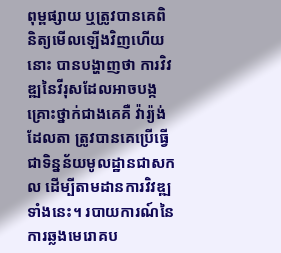ពុម្ពផ្សាយ ឬត្រូវបានគេពិនិត្យមើលឡើងវិញហើយនោះ បានបង្ហាញថា ការវិវឌ្ឍនៃវីរុសដែលអាចបង្កគ្រោះថ្នាក់ជាងគេគឺ វ៉ារ្យ៉ង់ដែលតា ត្រូវបានគេប្រើធ្វើជាទិន្នន័យមូលដ្ឋានជាសកល ដើម្បីតាមដានការវិវឌ្ឍទាំងនេះ។ របាយការណ៍នៃការឆ្លងមេរោគប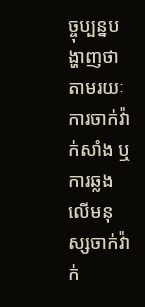ច្ចុប្បន្នបង្ហាញថា តាមរយៈការចាក់វ៉ាក់សាំង ឬការឆ្លងលើមនុស្សចាក់វ៉ាក់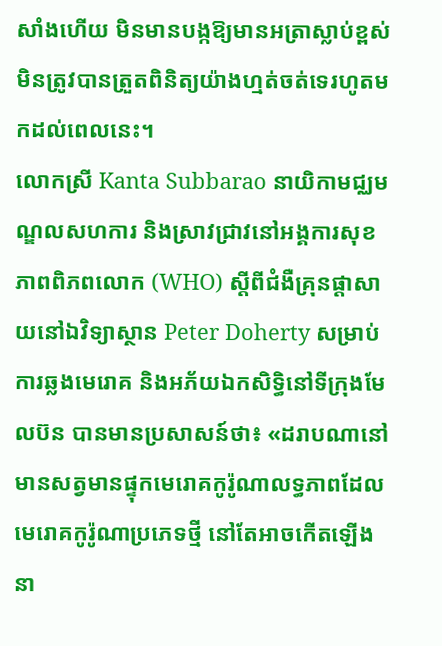សាំងហើយ មិនមានបង្កឱ្យមានអត្រាស្លាប់ខ្ពស់មិនត្រូវបានត្រួតពិនិត្យយ៉ាងហ្មត់ចត់ទេរហូតមកដល់ពេលនេះ។
លោកស្រី Kanta Subbarao នាយិកាមជ្ឈមណ្ឌលសហការ និងស្រាវជ្រាវនៅអង្គការសុខភាពពិភពលោក (WHO) ស្តីពីជំងឺគ្រុនផ្តាសាយនៅឯវិទ្យាស្ថាន Peter Doherty សម្រាប់ការឆ្លងមេរោគ និងអភ័យឯកសិទ្ធិនៅទីក្រុងមែលប៊ន បានមានប្រសាសន៍ថា៖ «ដរាបណានៅមានសត្វមានផ្ទុកមេរោគកូរ៉ូណាលទ្ធភាពដែលមេរោគកូរ៉ូណាប្រភេទថ្មី នៅតែអាចកើតឡើងនា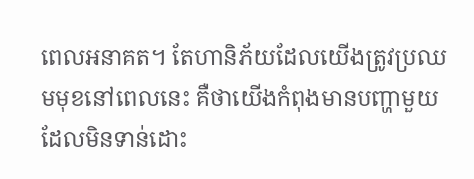ពេលអនាគត។ តែហានិភ័យដែលយើងត្រូវប្រឈមមុខនៅពេលនេះ គឺថាយើងកំពុងមានបញ្ហាមួយដែលមិនទាន់ដោះ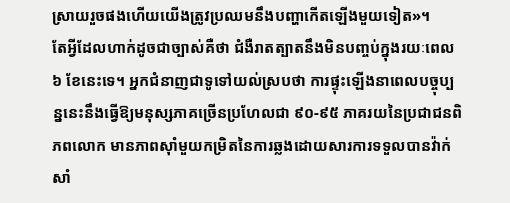ស្រាយរួចផងហើយយើងត្រូវប្រឈមនឹងបញ្ហាកើតឡើងមួយទៀត»។
តែអ្វីដែលហាក់ដូចជាច្បាស់គឺថា ជំងឺរាតត្បាតនឹងមិនបញ្ចប់ក្នុងរយៈពេល ៦ ខែនេះទេ។ អ្នកជំនាញជាទូទៅយល់ស្របថា ការផ្ទុះឡើងនាពេលបច្ចុប្បន្ននេះនឹងធ្វើឱ្យមនុស្សភាគច្រើនប្រហែលជា ៩០-៩៥ ភាគរយនៃប្រជាជនពិភពលោក មានភាពស៊ាំមួយកម្រិតនៃការឆ្លងដោយសារការទទួលបានវ៉ាក់សាំ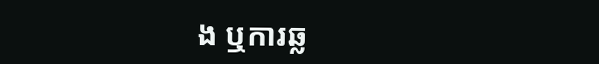ង ឬការឆ្ល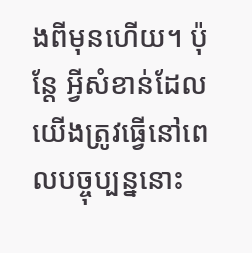ងពីមុនហើយ។ ប៉ុន្តែ អ្វីសំខាន់ដែលយើងត្រូវធ្វើនៅពេលបច្ចុប្បន្ននោះ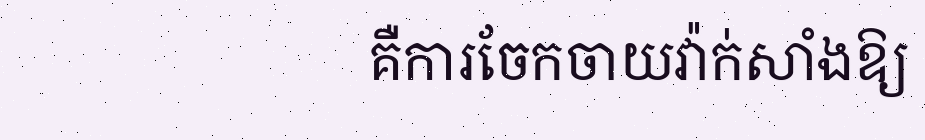គឺការចែកចាយវ៉ាក់សាំងឱ្យ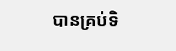បានគ្រប់ទិ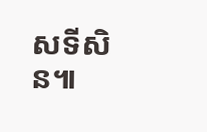សទីសិន៕